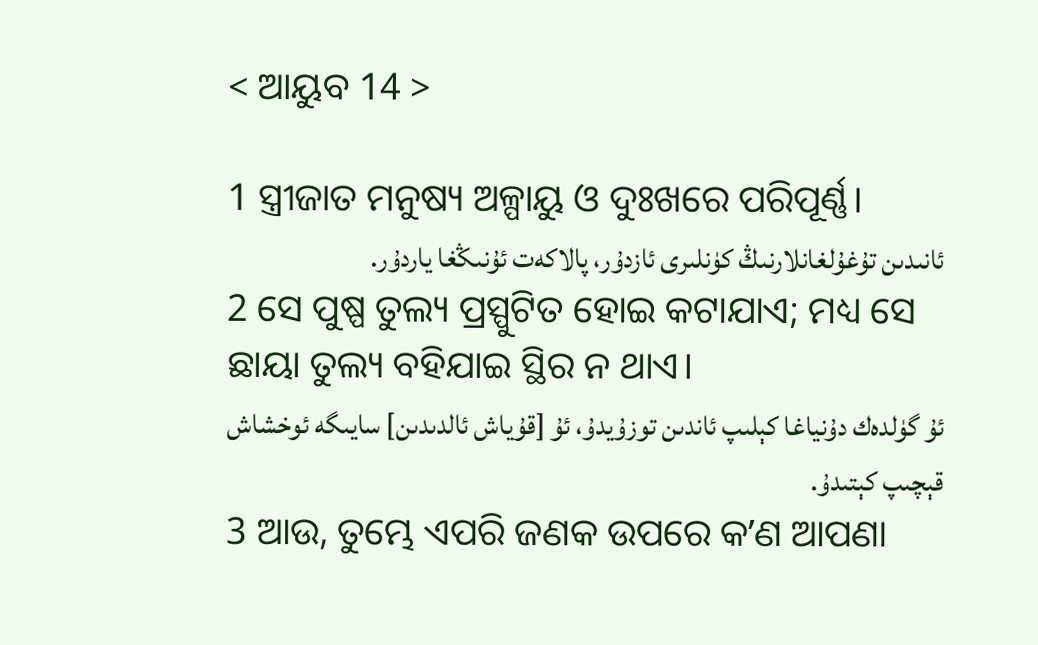< ଆୟୁବ 14 >

1 ସ୍ତ୍ରୀଜାତ ମନୁଷ୍ୟ ଅଳ୍ପାୟୁ ଓ ଦୁଃଖରେ ପରିପୂର୍ଣ୍ଣ।
ئانىدىن تۇغۇلغانلارنىڭ كۈنلىرى ئازدۇر، پالاكەت ئۇنىڭغا ياردۇر.
2 ସେ ପୁଷ୍ପ ତୁଲ୍ୟ ପ୍ରସ୍ପୁଟିତ ହୋଇ କଟାଯାଏ; ମଧ୍ୟ ସେ ଛାୟା ତୁଲ୍ୟ ବହିଯାଇ ସ୍ଥିର ନ ଥାଏ।
ئۇ گۈلدەك دۇنياغا كېلىپ ئاندىن توزۇيدۇ، ئۇ [قۇياش ئالدىدىن] سايىگە ئوخشاش قېچىپ كېتىدۇ.
3 ଆଉ, ତୁମ୍ଭେ ଏପରି ଜଣକ ଉପରେ କʼଣ ଆପଣା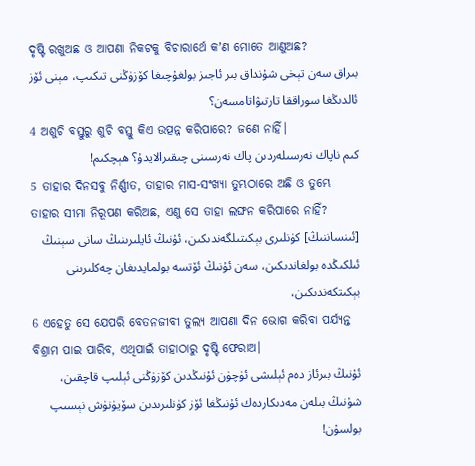ଦୃଷ୍ଟି ରଖୁଅଛ ଓ ଆପଣା ନିକଟକୁ ବିଚାରାର୍ଥେ କʼଣ ମୋତେ ଆଣୁଅଛ?
بىراق سەن تېخى شۇنداق بىر ئاجىز بولغۇچىغا كۆزۈڭنى تىكىپ، مېنى ئۆز ئالدىڭغا سوراققا تارتىۋاتامسەن؟
4 ଅଶୁଚି ବସ୍ତୁରୁ ଶୁଚି ବସ୍ତୁ କିଏ ଉତ୍ପନ୍ନ କରିପାରେ? ଜଣେ ନାହିଁ।
كىم ناپاك نەرسىلەردىن پاك نەرسىنى چىقىرالايدۇ؟ ھېچكىم!
5 ତାହାର ଦିନସବୁ ନିର୍ଣ୍ଣୀତ, ତାହାର ମାସ-ସଂଖ୍ୟା ତୁମ୍ଭଠାରେ ଅଛି ଓ ତୁମ୍ଭେ ତାହାର ସୀମା ନିରୂପଣ କରିଅଛ, ଏଣୁ ସେ ତାହା ଲଙ୍ଘନ କରିପାରେ ନାହିଁ?
[ئىنساننىڭ] كۈنلىرى بېكىتىلگەندىكىن، ئۇنىڭ ئايلىرىنىڭ سانى سېنىڭ ئىلكىڭدە بولغاندىكىن، سەن ئۇنىڭ ئۆتسە بولمايدىغان چەكلىرىنى بېكىتكەندىكىن،
6 ଏହେତୁ ସେ ଯେପରି ବେତନଜୀବୀ ତୁଲ୍ୟ ଆପଣା ଦିନ ଭୋଗ କରିବା ପର୍ଯ୍ୟନ୍ତ ବିଶ୍ରାମ ପାଇ ପାରିବ, ଏଥିପାଇଁ ତାହାଠାରୁ ଦୃଷ୍ଟି ଫେରାଅ।
ئۇنىڭ بىرئاز دەم ئېلىشى ئۈچۈن ئۇنىڭدىن كۆزۈڭنى ئېلىپ قاچقىن، شۇنىڭ بىلەن مەدىكاردەك ئۇنىڭغا ئۆز كۈنلىرىدىن سۆيۈنۈش نېسىپ بولسۇن!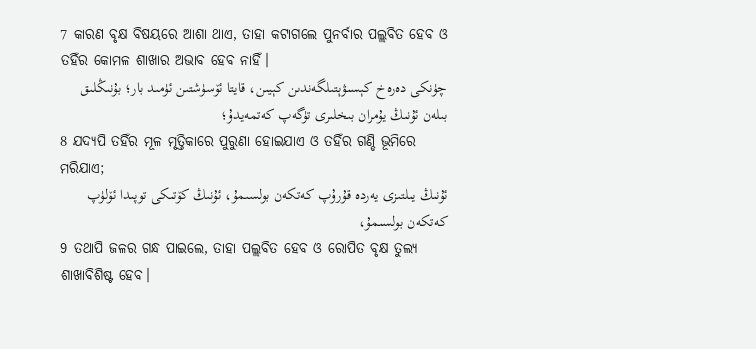7 କାରଣ ବୃକ୍ଷ ବିଷୟରେ ଆଶା ଥାଏ, ତାହା କଟାଗଲେ ପୁନର୍ବାର ପଲ୍ଲବିତ ହେବ ଓ ତହିଁର କୋମଳ ଶାଖାର ଅଭାବ ହେବ ନାହିଁ।
چۈنكى دەرەخ كېسىۋېتىلگەندىن كېيىن، قايتا ئۆسۈشتىن ئۈمىد بار؛ بۇنىڭلىق بىلەن ئۇنىڭ يۇمران بىخلىرى تۈگەپ كەتمەيدۇ؛
8 ଯଦ୍ୟପି ତହିଁର ମୂଳ ମୃତ୍ତିକାରେ ପୁରୁଣା ହୋଇଯାଏ ଓ ତହିଁର ଗଣ୍ଡି ଭୂମିରେ ମରିଯାଏ;
ئۇنىڭ يىلتىزى يەردە قۇرۇپ كەتكەن بولسىمۇ، ئۇنىڭ كۆتىكى توپىدا ئۆلۈپ كەتكەن بولسىمۇ،
9 ତଥାପି ଜଳର ଗନ୍ଧ ପାଇଲେ, ତାହା ପଲ୍ଲବିତ ହେବ ଓ ରୋପିତ ବୃକ୍ଷ ତୁଲ୍ୟ ଶାଖାବିଶିଷ୍ଟ ହେବ।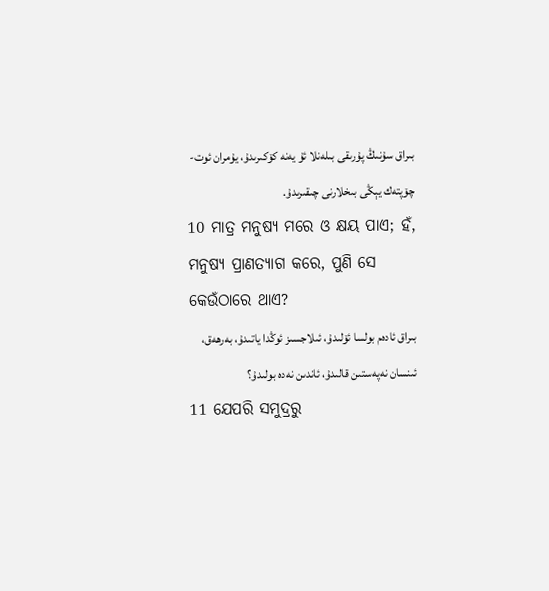بىراق سۇنىڭ پۇرىقى بىلەنلا ئۇ يەنە كۆكىرىدۇ، يۇمران ئوت-چۆپتەك يېڭى بىخلارنى چىقىرىدۇ.
10 ମାତ୍ର ମନୁଷ୍ୟ ମରେ ଓ କ୍ଷୟ ପାଏ; ହଁ, ମନୁଷ୍ୟ ପ୍ରାଣତ୍ୟାଗ କରେ, ପୁଣି ସେ କେଉଁଠାରେ ଥାଏ?
بىراق ئادەم بولسا ئۆلىدۇ، ئىلاجسىز ئوڭدا ياتىدۇ، بەرھەق، ئىنسان نەپەستىن قالىدۇ، ئاندىن نەدە بولىدۇ؟
11 ଯେପରି ସମୁଦ୍ରରୁ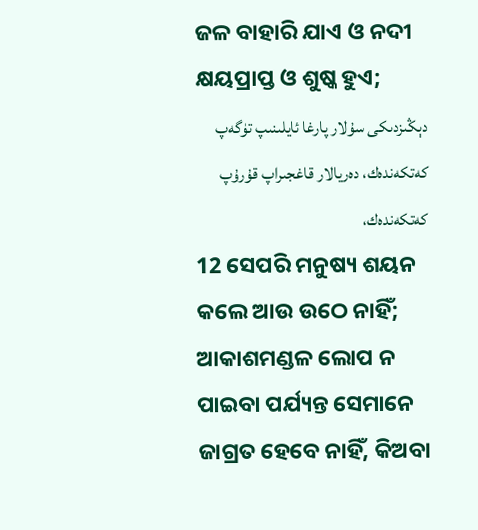ଜଳ ବାହାରି ଯାଏ ଓ ନଦୀ କ୍ଷୟପ୍ରାପ୍ତ ଓ ଶୁଷ୍କ ହୁଏ;
دېڭىزدىكى سۇلار پارغا ئايلىنىپ تۈگەپ كەتكەندەك، دەريالار قاغجىراپ قۇرۇپ كەتكەندەك،
12 ସେପରି ମନୁଷ୍ୟ ଶୟନ କଲେ ଆଉ ଉଠେ ନାହିଁ; ଆକାଶମଣ୍ଡଳ ଲୋପ ନ ପାଇବା ପର୍ଯ୍ୟନ୍ତ ସେମାନେ ଜାଗ୍ରତ ହେବେ ନାହିଁ, କିଅବା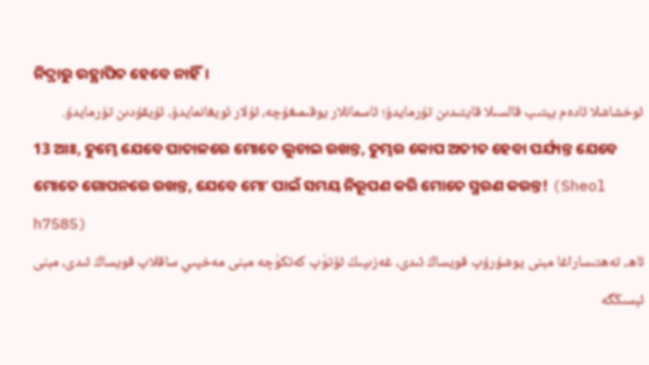ନିଦ୍ରାରୁ ଉତ୍ଥାପିତ ହେବେ ନାହିଁ।
ئوخشاشلا ئادەم يېتىپ قالسىلا قايتىدىن تۇرمايدۇ؛ ئاسمانلار يوقىمىغۇچە، ئۇلار ئويغانمايدۇ، ئۇيقۇدىن تۇرمايدۇ.
13 ଆଃ, ତୁମ୍ଭେ ଯେବେ ପାତାଳରେ ମୋତେ ଲୁଚାଇ ରଖନ୍ତ, ତୁମ୍ଭର କୋପ ଅତୀତ ହେବା ପର୍ଯ୍ୟନ୍ତ ଯେବେ ମୋତେ ଗୋପନରେ ରଖନ୍ତ, ଯେବେ ମୋʼ ପାଇଁ ସମୟ ନିରୂପଣ କରି ମୋତେ ସ୍ମରଣ କରନ୍ତ! (Sheol h7585)
ئاھ، تەھتىساراغا مېنى يوشۇرۇپ قويساڭ ئىدى، غەزىپىڭ ئۆتۈپ كەتكۈچە مېنى مەخپىي ساقلاپ قويساڭ ئىدى، مېنى ئېسىڭگە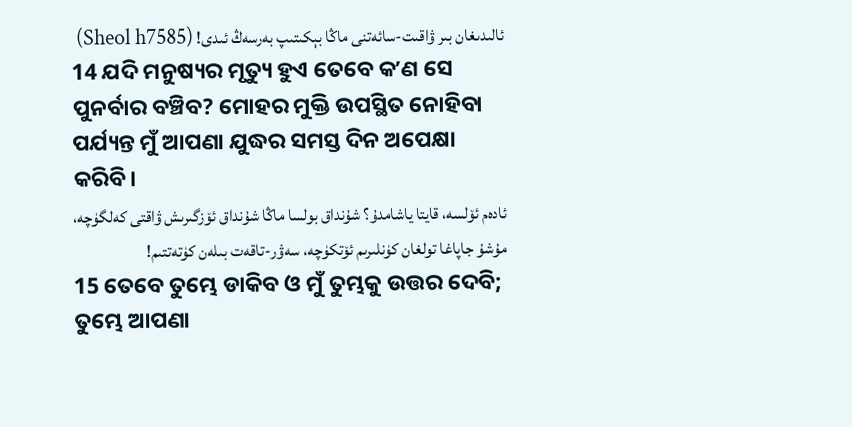ئالىدىغان بىر ۋاقىت-سائەتنى ماڭا بېكىتىپ بەرسەڭ ئىدى! (Sheol h7585)
14 ଯଦି ମନୁଷ୍ୟର ମୃତ୍ୟୁ ହୁଏ ତେବେ କʼଣ ସେ ପୁନର୍ବାର ବଞ୍ଚିବ? ମୋହର ମୁକ୍ତି ଉପସ୍ଥିତ ନୋହିବା ପର୍ଯ୍ୟନ୍ତ ମୁଁ ଆପଣା ଯୁଦ୍ଧର ସମସ୍ତ ଦିନ ଅପେକ୍ଷା କରିବି।
ئادەم ئۆلسە، قايتا ياشامدۇ؟ شۇنداق بولسا ماڭا شۇنداق ئۆزگىرىش ۋاقتى كەلگۈچە، مۇشۇ جاپاغا تولغان كۈنلىرىم ئۆتكۈچە، سەۋر-تاقەت بىلەن كۈتەتتىم!
15 ତେବେ ତୁମ୍ଭେ ଡାକିବ ଓ ମୁଁ ତୁମ୍ଭକୁ ଉତ୍ତର ଦେବି; ତୁମ୍ଭେ ଆପଣା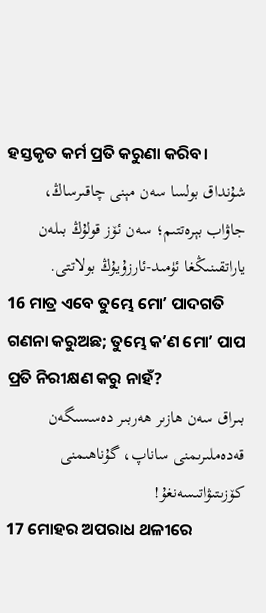ହସ୍ତକୃତ କର୍ମ ପ୍ରତି କରୁଣା କରିବ।
شۇنداق بولسا سەن مېنى چاقىرساڭ، جاۋاب بېرەتتىم؛ سەن ئۆز قولۇڭ بىلەن ياراتقىنىڭغا ئۈمىد-ئارزۇيۇڭ بولاتتى.
16 ମାତ୍ର ଏବେ ତୁମ୍ଭେ ମୋʼ ପାଦଗତି ଗଣନା କରୁଅଛ; ତୁମ୍ଭେ କʼଣ ମୋʼ ପାପ ପ୍ରତି ନିରୀକ୍ଷଣ କରୁ ନାହଁ?
بىراق سەن ھازىر ھەربىر دەسسىگەن قەدەملىرىمنى ساناپ، گۇناھىمنى كۆزىتىۋاتىسەنغۇ!
17 ମୋହର ଅପରାଧ ଥଳୀରେ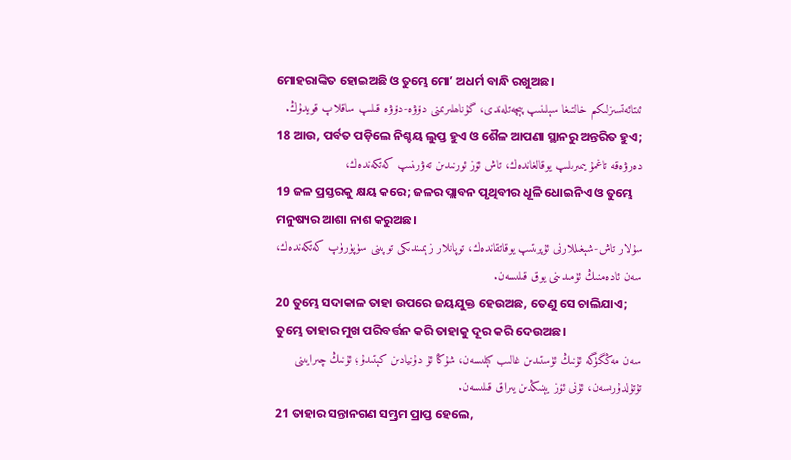ମୋହରାଙ୍କିତ ହୋଇଅଛି ଓ ତୁମ୍ଭେ ମୋʼ ଅଧର୍ମ ବାନ୍ଧି ରଖୁଅଛ।
ئىتائەتسىزلىكىم خالتىغا سېلىنىپ پېچەتلەندى، گۇناھلىرىمنى دۆۋە-دۆۋە قىلىپ ساقلاپ قويدۇڭ.
18 ଆଉ, ପର୍ବତ ପଡ଼ିଲେ ନିଶ୍ଚୟ ଲୁପ୍ତ ହୁଏ ଓ ଶୈଳ ଆପଣା ସ୍ଥାନରୁ ଅନ୍ତରିତ ହୁଏ;
دەرۋەقە تاغمۇ يىمىرىلىپ يوقالغاندەك، تاش ئۆز ئورنىدىن تەۋرىنىپ كەتكەندەك،
19 ଜଳ ପ୍ରସ୍ତରକୁ କ୍ଷୟ କରେ; ଜଳର ପ୍ଲାବନ ପୃଥିବୀର ଧୂଳି ଧୋଇନିଏ ଓ ତୁମ୍ଭେ ମନୁଷ୍ୟର ଆଶା ନାଶ କରୁଅଛ।
سۇلار تاش-شېغىللارنى ئۇپرىتىپ يوقاتقاندەك، توپانلار زېمىندىكى توپىنى سۈپۈرۈپ كەتكەندەك، سەن ئادەمنىڭ ئۈمىدىنى يوق قىلىسەن.
20 ତୁମ୍ଭେ ସଦାକାଳ ତାହା ଉପରେ ଜୟଯୁକ୍ତ ହେଉଅଛ, ତେଣୁ ସେ ଚାଲିଯାଏ; ତୁମ୍ଭେ ତାହାର ମୁଖ ପରିବର୍ତ୍ତନ କରି ତାହାକୁ ଦୂର କରି ଦେଉଅଛ।
سەن مەڭگۈگە ئۇنىڭ ئۈستىدىن غالىب كېلىسەن، شۇڭا ئۇ دۇنيادىن كېتىدۇ؛ ئۇنىڭ چىرايىنى تۇتۇلدۇرىسەن، ئۇنى ئۆز يېنىڭدىن يىراق قىلىسەن.
21 ତାହାର ସନ୍ତାନଗଣ ସମ୍ଭ୍ରମ ପ୍ରାପ୍ତ ହେଲେ,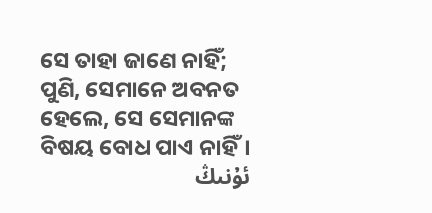ସେ ତାହା ଜାଣେ ନାହିଁ; ପୁଣି, ସେମାନେ ଅବନତ ହେଲେ, ସେ ସେମାନଙ୍କ ବିଷୟ ବୋଧ ପାଏ ନାହିଁ।
ئۇنىڭ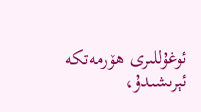ئوغۇللىرى ھۆرمەتكە ئېرىشىدۇ،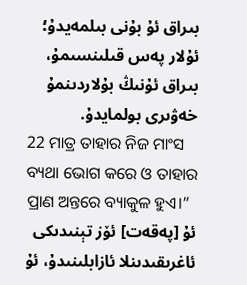بىراق ئۇ بۇنى بىلمەيدۇ؛ ئۇلار پەس قىلىنسىمۇ، بىراق ئۇنىڭ بۇلاردىنمۇ خەۋىرى بولمايدۇ.
22 ମାତ୍ର ତାହାର ନିଜ ମାଂସ ବ୍ୟଥା ଭୋଗ କରେ ଓ ତାହାର ପ୍ରାଣ ଅନ୍ତରେ ବ୍ୟାକୁଳ ହୁଏ।”
ئۇ [پەقەت] ئۆز تېنىدىكى ئاغرىقىدىنلا ئازابلىنىدۇ، ئۇ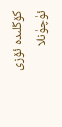كۆڭلىدە ئۆزى ئۈچۈنلا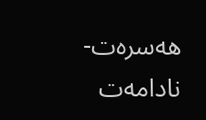ھەسرەت-نادامەت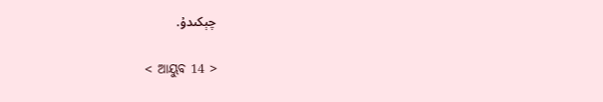چېكىدۇ.

< ଆୟୁବ 14 >